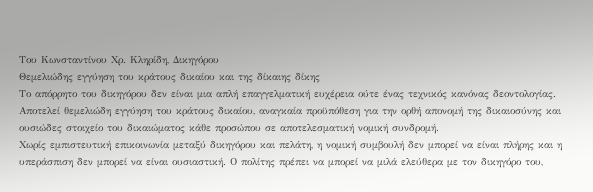Του Κωνσταντίνου Χρ. Κληρίδη, Δικηγόρου
Θεμελιώδης εγγύηση του κράτους δικαίου και της δίκαιης δίκης
Το απόρρητο του δικηγόρου δεν είναι μια απλή επαγγελματική ευχέρεια ούτε ένας τεχνικός κανόνας δεοντολογίας. Αποτελεί θεμελιώδη εγγύηση του κράτους δικαίου, αναγκαία προϋπόθεση για την ορθή απονομή της δικαιοσύνης και ουσιώδες στοιχείο του δικαιώματος κάθε προσώπου σε αποτελεσματική νομική συνδρομή.
Χωρίς εμπιστευτική επικοινωνία μεταξύ δικηγόρου και πελάτη, η νομική συμβουλή δεν μπορεί να είναι πλήρης και η υπεράσπιση δεν μπορεί να είναι ουσιαστική. Ο πολίτης πρέπει να μπορεί να μιλά ελεύθερα με τον δικηγόρο του,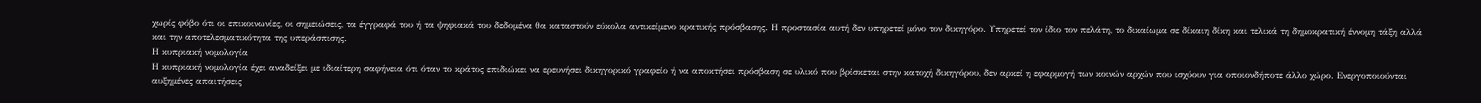χωρίς φόβο ότι οι επικοινωνίες, οι σημειώσεις, τα έγγραφά του ή τα ψηφιακά του δεδομένα θα καταστούν εύκολα αντικείμενο κρατικής πρόσβασης. Η προστασία αυτή δεν υπηρετεί μόνο τον δικηγόρο. Υπηρετεί τον ίδιο τον πελάτη, το δικαίωμα σε δίκαιη δίκη και τελικά τη δημοκρατική έννομη τάξη αλλά και την αποτελεσματικότητα της υπεράσπισης.
Η κυπριακή νομολογία
Η κυπριακή νομολογία έχει αναδείξει με ιδιαίτερη σαφήνεια ότι όταν το κράτος επιδιώκει να ερευνήσει δικηγορικό γραφείο ή να αποκτήσει πρόσβαση σε υλικό που βρίσκεται στην κατοχή δικηγόρου, δεν αρκεί η εφαρμογή των κοινών αρχών που ισχύουν για οποιονδήποτε άλλο χώρο. Ενεργοποιούνται αυξημένες απαιτήσεις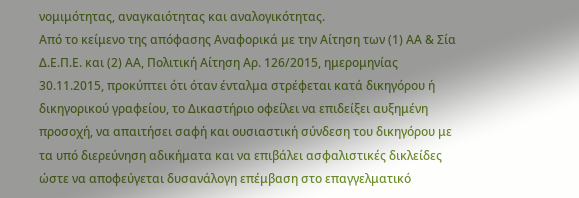νομιμότητας, αναγκαιότητας και αναλογικότητας.
Από το κείμενο της απόφασης Αναφορικά με την Αίτηση των (1) ΑΑ & Σία Δ.Ε.Π.Ε. και (2) ΑΑ, Πολιτική Αίτηση Αρ. 126/2015, ημερομηνίας 30.11.2015, προκύπτει ότι όταν ένταλμα στρέφεται κατά δικηγόρου ή δικηγορικού γραφείου, το Δικαστήριο οφείλει να επιδείξει αυξημένη προσοχή, να απαιτήσει σαφή και ουσιαστική σύνδεση του δικηγόρου με τα υπό διερεύνηση αδικήματα και να επιβάλει ασφαλιστικές δικλείδες ώστε να αποφεύγεται δυσανάλογη επέμβαση στο επαγγελματικό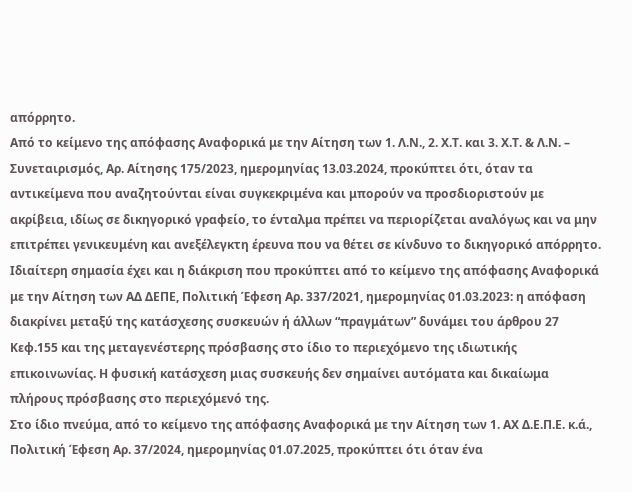απόρρητο.
Από το κείμενο της απόφασης Αναφορικά με την Αίτηση των 1. Λ.Ν., 2. Χ.Τ. και 3. Χ.Τ. & Λ.Ν. – Συνεταιρισμός, Αρ. Αίτησης 175/2023, ημερομηνίας 13.03.2024, προκύπτει ότι, όταν τα αντικείμενα που αναζητούνται είναι συγκεκριμένα και μπορούν να προσδιοριστούν με ακρίβεια, ιδίως σε δικηγορικό γραφείο, το ένταλμα πρέπει να περιορίζεται αναλόγως και να μην επιτρέπει γενικευμένη και ανεξέλεγκτη έρευνα που να θέτει σε κίνδυνο το δικηγορικό απόρρητο.
Ιδιαίτερη σημασία έχει και η διάκριση που προκύπτει από το κείμενο της απόφασης Αναφορικά με την Αίτηση των ΑΔ ΔΕΠΕ, Πολιτική Έφεση Αρ. 337/2021, ημερομηνίας 01.03.2023: η απόφαση διακρίνει μεταξύ της κατάσχεσης συσκευών ή άλλων “πραγμάτων” δυνάμει του άρθρου 27 Κεφ.155 και της μεταγενέστερης πρόσβασης στο ίδιο το περιεχόμενο της ιδιωτικής επικοινωνίας. Η φυσική κατάσχεση μιας συσκευής δεν σημαίνει αυτόματα και δικαίωμα πλήρους πρόσβασης στο περιεχόμενό της.
Στο ίδιο πνεύμα, από το κείμενο της απόφασης Αναφορικά με την Αίτηση των 1. ΑΧ Δ.Ε.Π.Ε. κ.ά., Πολιτική Έφεση Αρ. 37/2024, ημερομηνίας 01.07.2025, προκύπτει ότι όταν ένα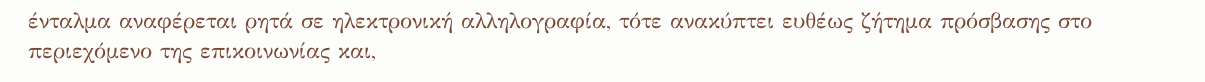ένταλμα αναφέρεται ρητά σε ηλεκτρονική αλληλογραφία, τότε ανακύπτει ευθέως ζήτημα πρόσβασης στο περιεχόμενο της επικοινωνίας και,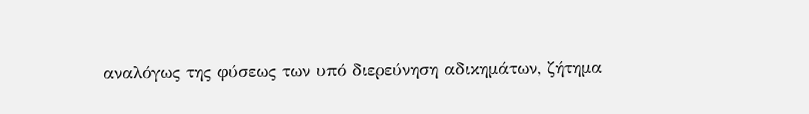αναλόγως της φύσεως των υπό διερεύνηση αδικημάτων, ζήτημα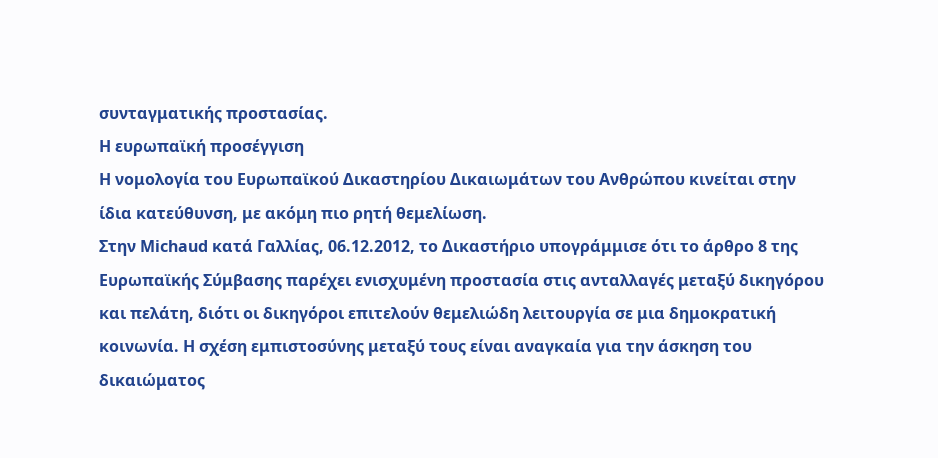συνταγματικής προστασίας.
Η ευρωπαϊκή προσέγγιση
Η νομολογία του Ευρωπαϊκού Δικαστηρίου Δικαιωμάτων του Ανθρώπου κινείται στην ίδια κατεύθυνση, με ακόμη πιο ρητή θεμελίωση.
Στην Michaud κατά Γαλλίας, 06.12.2012, το Δικαστήριο υπογράμμισε ότι το άρθρο 8 της Ευρωπαϊκής Σύμβασης παρέχει ενισχυμένη προστασία στις ανταλλαγές μεταξύ δικηγόρου και πελάτη, διότι οι δικηγόροι επιτελούν θεμελιώδη λειτουργία σε μια δημοκρατική κοινωνία. Η σχέση εμπιστοσύνης μεταξύ τους είναι αναγκαία για την άσκηση του δικαιώματος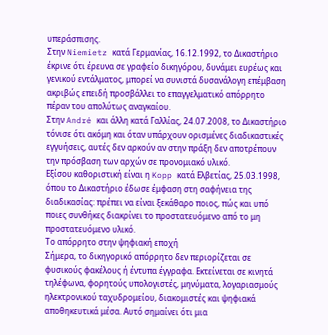υπεράσπισης.
Στην Niemietz κατά Γερμανίας, 16.12.1992, το Δικαστήριο έκρινε ότι έρευνα σε γραφείο δικηγόρου, δυνάμει ευρέως και γενικού εντάλματος, μπορεί να συνιστά δυσανάλογη επέμβαση ακριβώς επειδή προσβάλλει το επαγγελματικό απόρρητο πέραν του απολύτως αναγκαίου.
Στην André και άλλη κατά Γαλλίας, 24.07.2008, το Δικαστήριο τόνισε ότι ακόμη και όταν υπάρχουν ορισμένες διαδικαστικές εγγυήσεις, αυτές δεν αρκούν αν στην πράξη δεν αποτρέπουν την πρόσβαση των αρχών σε προνομιακό υλικό.
Εξίσου καθοριστική είναι η Kopp κατά Ελβετίας, 25.03.1998, όπου το Δικαστήριο έδωσε έμφαση στη σαφήνεια της διαδικασίας: πρέπει να είναι ξεκάθαρο ποιος, πώς και υπό ποιες συνθήκες διακρίνει το προστατευόμενο από το μη προστατευόμενο υλικό.
Το απόρρητο στην ψηφιακή εποχή
Σήμερα, το δικηγορικό απόρρητο δεν περιορίζεται σε φυσικούς φακέλους ή έντυπα έγγραφα. Εκτείνεται σε κινητά τηλέφωνα, φορητούς υπολογιστές, μηνύματα, λογαριασμούς ηλεκτρονικού ταχυδρομείου, διακομιστές και ψηφιακά αποθηκευτικά μέσα. Αυτό σημαίνει ότι μια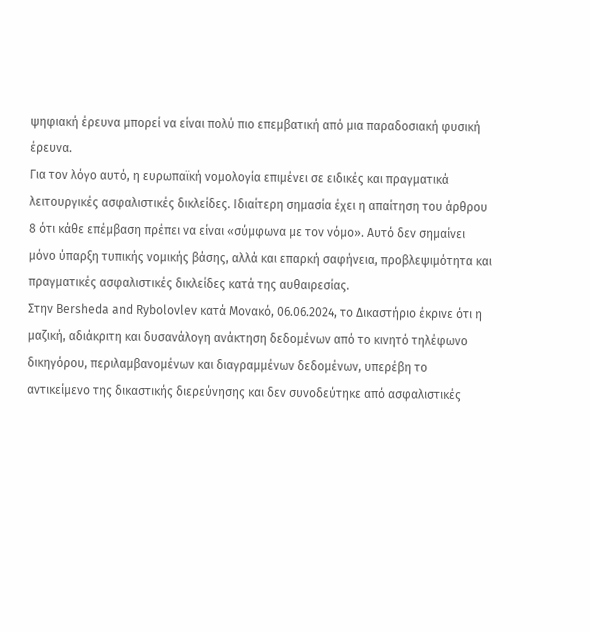ψηφιακή έρευνα μπορεί να είναι πολύ πιο επεμβατική από μια παραδοσιακή φυσική έρευνα.
Για τον λόγο αυτό, η ευρωπαϊκή νομολογία επιμένει σε ειδικές και πραγματικά λειτουργικές ασφαλιστικές δικλείδες. Ιδιαίτερη σημασία έχει η απαίτηση του άρθρου 8 ότι κάθε επέμβαση πρέπει να είναι «σύμφωνα με τον νόμο». Αυτό δεν σημαίνει μόνο ύπαρξη τυπικής νομικής βάσης, αλλά και επαρκή σαφήνεια, προβλεψιμότητα και πραγματικές ασφαλιστικές δικλείδες κατά της αυθαιρεσίας.
Στην Bersheda and Rybolovlev κατά Μονακό, 06.06.2024, το Δικαστήριο έκρινε ότι η μαζική, αδιάκριτη και δυσανάλογη ανάκτηση δεδομένων από το κινητό τηλέφωνο δικηγόρου, περιλαμβανομένων και διαγραμμένων δεδομένων, υπερέβη το αντικείμενο της δικαστικής διερεύνησης και δεν συνοδεύτηκε από ασφαλιστικές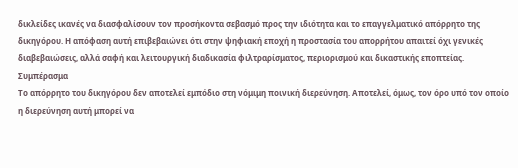δικλείδες ικανές να διασφαλίσουν τον προσήκοντα σεβασμό προς την ιδιότητα και το επαγγελματικό απόρρητο της δικηγόρου. Η απόφαση αυτή επιβεβαιώνει ότι στην ψηφιακή εποχή η προστασία του απορρήτου απαιτεί όχι γενικές διαβεβαιώσεις, αλλά σαφή και λειτουργική διαδικασία φιλτραρίσματος, περιορισμού και δικαστικής εποπτείας.
Συμπέρασμα
Το απόρρητο του δικηγόρου δεν αποτελεί εμπόδιο στη νόμιμη ποινική διερεύνηση. Αποτελεί, όμως, τον όρο υπό τον οποίο η διερεύνηση αυτή μπορεί να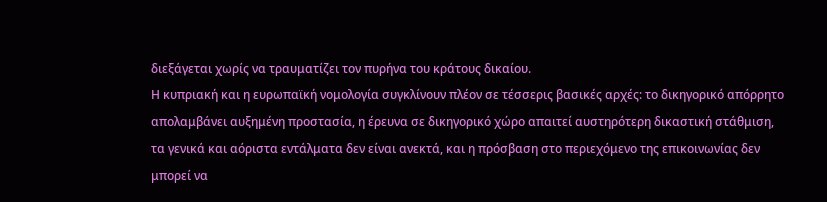διεξάγεται χωρίς να τραυματίζει τον πυρήνα του κράτους δικαίου.
Η κυπριακή και η ευρωπαϊκή νομολογία συγκλίνουν πλέον σε τέσσερις βασικές αρχές: το δικηγορικό απόρρητο απολαμβάνει αυξημένη προστασία, η έρευνα σε δικηγορικό χώρο απαιτεί αυστηρότερη δικαστική στάθμιση, τα γενικά και αόριστα εντάλματα δεν είναι ανεκτά, και η πρόσβαση στο περιεχόμενο της επικοινωνίας δεν μπορεί να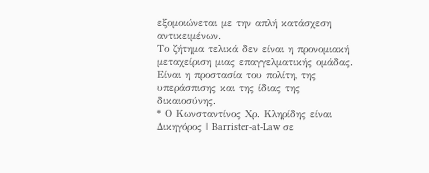εξομοιώνεται με την απλή κατάσχεση αντικειμένων.
Το ζήτημα τελικά δεν είναι η προνομιακή μεταχείριση μιας επαγγελματικής ομάδας. Είναι η προστασία του πολίτη, της υπεράσπισης και της ίδιας της δικαιοσύνης.
* Ο Κωνσταντίνος Χρ. Κληρίδης είναι Δικηγόρος | Barrister-at-Law σε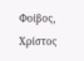Φοίβος, Χρίστος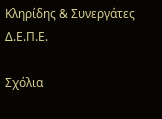Κληρίδης & Συνεργάτες Δ.Ε.Π.Ε.

Σχόλια